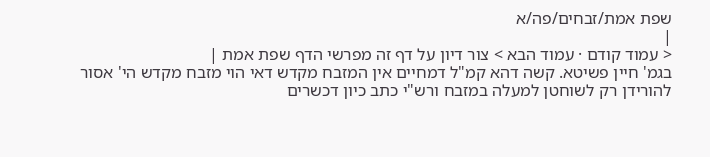שפת אמת/זבחים/פה/א
|
< עמוד קודם · עמוד הבא > צור דיון על דף זה מפרשי הדף שפת אמת |
בגמ' חיין פשיטא. קשה דהא קמ"ל דמחיים אין המזבח מקדש דאי הוי מזבח מקדש הי' אסור להורידן רק לשוחטן למעלה במזבח ורש"י כתב כיון דכשרים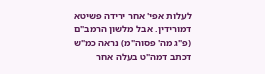לעלות אפי' אחר ירידה פשיטא דמורידין. אבל מלשון הרמב"ם (פ"ג מה' פסוה"מ) נראה כמ"ש דכתב דמה"ט בעלה אחר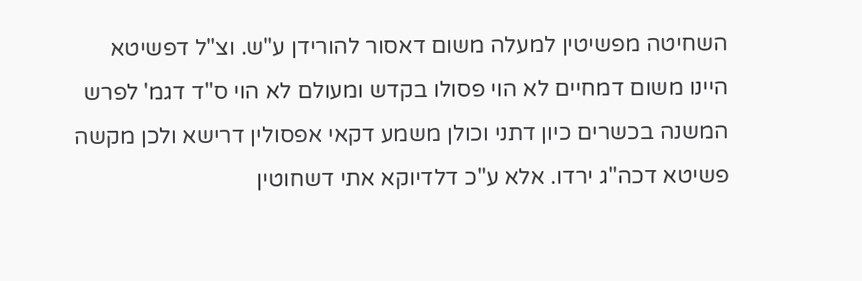השחיטה מפשיטין למעלה משום דאסור להורידן ע"ש. וצ"ל דפשיטא היינו משום דמחיים לא הוי פסולו בקדש ומעולם לא הוי ס"ד דגמ' לפרש המשנה בכשרים כיון דתני וכולן משמע דקאי אפסולין דרישא ולכן מקשה פשיטא דכה"ג ירדו. אלא ע"כ דלדיוקא אתי דשחוטין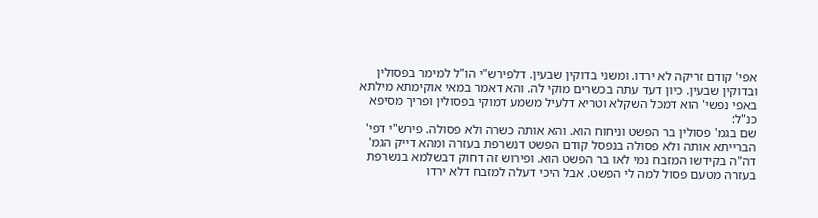אפי' קודם זריקה לא ירדו. ומשני בדוקין שבעין. דלפירש"י הו"ל למימר בפסולין ובדוקין שבעין. כיון דעד עתה בכשרים מוקי לה. והא דאמר במאי אוקימתא מילתא באפי נפשי' הוא דמכל השקלא וטריא דלעיל משמע דמוקי בפסולין ופריך מסיפא כנ"ל:
שם בגמ' פסולין בר הפשט וניחוח הוא. והא אותה כשרה ולא פסולה. פירש"י דפי' הברייתא אותה ולא פסולה בנפסל קודם הפשט דנשרפת בעזרה ומהא דייק הגמ' דה"ה בקידשו המזבח נמי לאו בר הפשט הוא. ופירוש זה דחוק דבשלמא בנשרפת בעזרה מטעם פסול למה לי הפשט. אבל היכי דעלה למזבח דלא ירדו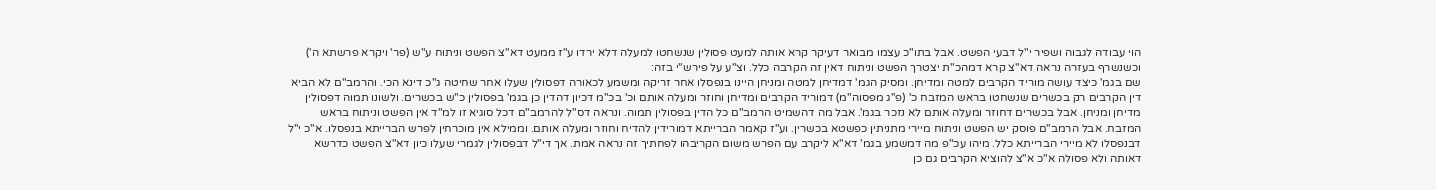הוי עבודה לגבוה ושפיר י"ל דבעי הפשט. אבל בתו"כ עצמו מבואר דעיקר קרא אותה למעט פסולין שנשחטו למעלה דלא ירדו ע"ז ממעט דא"צ הפשט וניתוח ע"ש (פר' ויקרא פרשתא ה') וכשנשרף בעזרה נראה דא"צ קרא דמהכ"ת יצטרך הפשט וניתוח דאין זה הקרבה כלל. וצ"ע על פירש"י בזה:
שם בגמ' כיצד עושה מוריד הקרבים למטה ומדיחן. ומסיק הגמ' דמדיחן למטה ומניחן היינו בנפסלו אחר זריקה ומשמע לכאורה דפסולין שעלו אחר שחיטה ג"כ דינא הכי. והרמב"ם לא הביא דין הקרבים רק בכשרים שנשחטו בראש המזבח כ' (פ"ג מפסוה"מ) דמוריד הקרבים ומדיחן וחוזר ומעלה אותם וכ' בכ"מ דכיון דהדין כן בגמ' בפסולין כ"ש בכשרים. ולשונו תמוה דפסולין מדיחן ומניחן. אבל בכשרים דחוזר ומעלה אותם לא נזכר בגמ'. אבל מה דהשמיט הרמב"ם כל הדין בפסולין תמוה. ונראה דס"ל להרמב"ם דכל סוגיא זו למ"ד אין הפשט וניתוח בראש המזבח. אבל הרמב"ם פוסק יש הפשט וניתוח מיירי מתניתין כפשטא בכשרין. וע"ז קאמר הברייתא דמורידין להדיח וחוזר ומעלה אותם. וממילא אין מוכרחין לפרש הברייתא בנפסלו. א"כ י"ל דבנפסלו לא מיירי הברייתא כלל. מיהו עכ"פ מה דמשמע בגמ' דא"א ליקרב עם הפרש משום הקריבהו לפחתיך זה נראה אמת. אך די"ל דבפסולין לגמרי שעלו כיון דא"צ הפשט כדרשא דאותה ולא פסולה א"כ א"צ להוציא הקרבים גם כן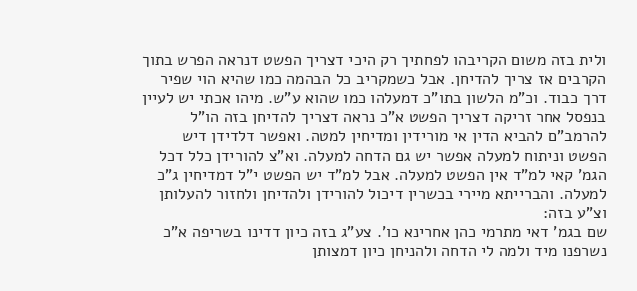ולית בזה משום הקריבהו לפחתיך רק היכי דצריך הפשט דנראה הפרש בתוך הקרבים אז צריך להדיחן. אבל כשמקריב כל הבהמה כמו שהיא הוי שפיר דרך כבוד. וכ"מ הלשון בתו"כ דמעלהו כמו שהוא ע"ש. מיהו אכתי יש לעיין בנפסל אחר זריקה דצריך הפשט א"כ נראה דצריך להדיחן בזה הו"ל להרמב"ם להביא הדין אי מורידין ומדיחין למטה. ואפשר דלדידן דיש הפשט וניתוח למעלה אפשר יש גם הדחה למעלה. וא"צ להורידן כלל דכל הגמ' קאי למ"ד אין הפשט למעלה. אבל למ"ד יש הפשט י"ל דמדיחין ג"כ למעלה. והברייתא מיירי בכשרין דיכול להורידן ולהדיחן ולחזור להעלותן וצ"ע בזה:
שם בגמ' דאי מתרמי כהן אחרינא כו'. צע"ג בזה כיון דדינו בשריפה א"כ נשרפנו מיד ולמה לי הדחה ולהניחן כיון דמצותן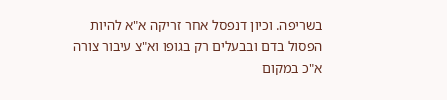בשריפה. וכיון דנפסל אחר זריקה א"א להיות הפסול בדם ובבעלים רק בגופו וא"צ עיבור צורה א"כ במקום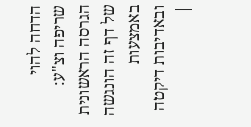הדחה להוי שריפה וצ"ע:
הגרסה הראשונית של דף זה הונגשה באמצעות ובאדיבות דיקטה |